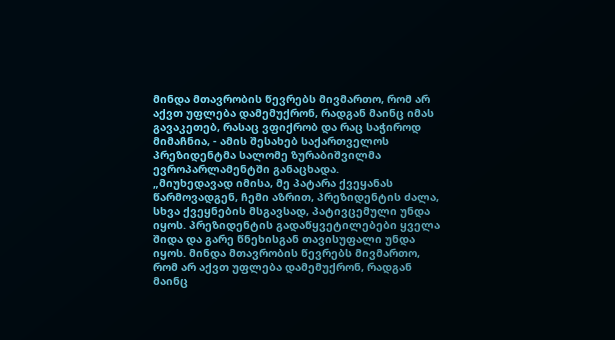მინდა მთავრობის წევრებს მივმართო, რომ არ აქვთ უფლება დამემუქრონ, რადგან მაინც იმას გავაკეთებ, რასაც ვფიქრობ და რაც საჭიროდ მიმაჩნია, - ამის შესახებ საქართველოს პრეზიდენტმა სალომე ზურაბიშვილმა ევროპარლამენტში განაცხადა.
„მიუხედავად იმისა, მე პატარა ქვეყანას წარმოვადგენ, ჩემი აზრით, პრეზიდენტის ძალა, სხვა ქვეყნების მსგავსად, პატივცემული უნდა იყოს. პრეზიდენტის გადაწყვეტილებები ყველა შიდა და გარე წნეხისგან თავისუფალი უნდა იყოს. მინდა მთავრობის წევრებს მივმართო, რომ არ აქვთ უფლება დამემუქრონ, რადგან მაინც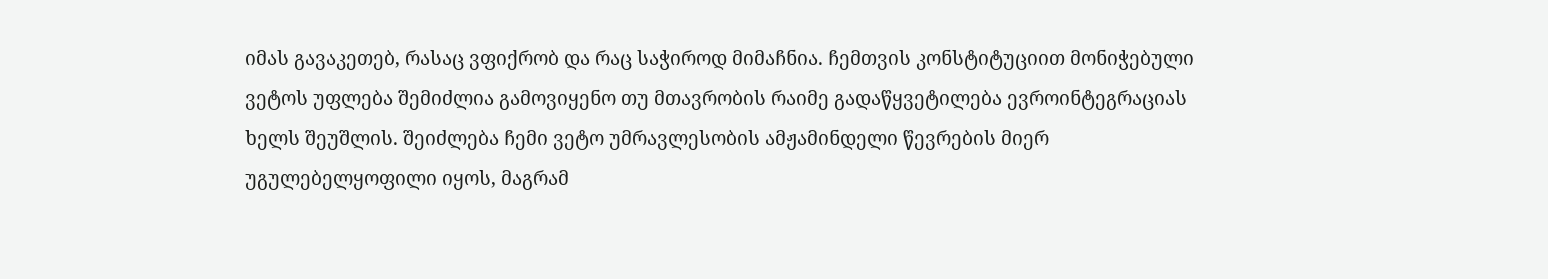იმას გავაკეთებ, რასაც ვფიქრობ და რაც საჭიროდ მიმაჩნია. ჩემთვის კონსტიტუციით მონიჭებული ვეტოს უფლება შემიძლია გამოვიყენო თუ მთავრობის რაიმე გადაწყვეტილება ევროინტეგრაციას ხელს შეუშლის. შეიძლება ჩემი ვეტო უმრავლესობის ამჟამინდელი წევრების მიერ უგულებელყოფილი იყოს, მაგრამ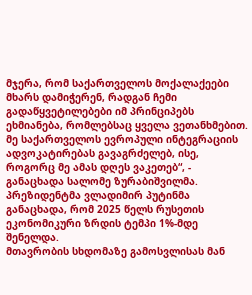მჯერა, რომ საქართველოს მოქალაქეები მხარს დამიჭერენ, რადგან ჩემი გადაწყვეტილებები იმ პრინციპებს ეხმიანება, რომლებსაც ყველა ვეთანხმებით. მე საქართველოს ევროპული ინტეგრაციის ადვოკატირებას გავაგრძელებ, ისე, როგორც მე ამას დღეს ვაკეთებ“, - განაცხადა სალომე ზურაბიშვილმა.
პრეზიდენტმა ვლადიმირ პუტინმა განაცხადა, რომ 2025 წელს რუსეთის ეკონომიკური ზრდის ტემპი 1%-მდე შენელდა.
მთავრობის სხდომაზე გამოსვლისას მან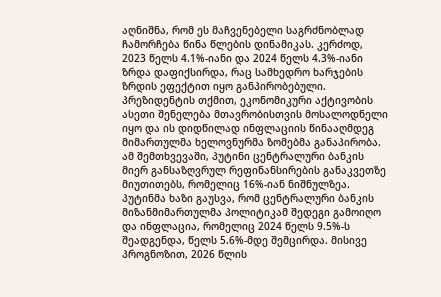აღნიშნა, რომ ეს მაჩვენებელი საგრძნობლად ჩამორჩება წინა წლების დინამიკას. კერძოდ, 2023 წელს 4.1%-იანი და 2024 წელს 4.3%-იანი ზრდა დაფიქსირდა, რაც სამხედრო ხარჯების ზრდის ეფექტით იყო განპირობებული.
პრეზიდენტის თქმით, ეკონომიკური აქტივობის ასეთი შენელება მთავრობისთვის მოსალოდნელი იყო და ის დიდწილად ინფლაციის წინააღმდეგ მიმართულმა ხელოვნურმა ზომებმა განაპირობა. ამ შემთხვევაში, პუტინი ცენტრალური ბანკის მიერ განსაზღვრულ რეფინანსირების განაკვეთზე მიუთითებს, რომელიც 16%-იან ნიშნულზეა.
პუტინმა ხაზი გაუსვა, რომ ცენტრალური ბანკის მიზანმიმართულმა პოლიტიკამ შედეგი გამოიღო და ინფლაცია, რომელიც 2024 წელს 9.5%-ს შეადგენდა, წელს 5.6%-მდე შემცირდა. მისივე პროგნოზით, 2026 წლის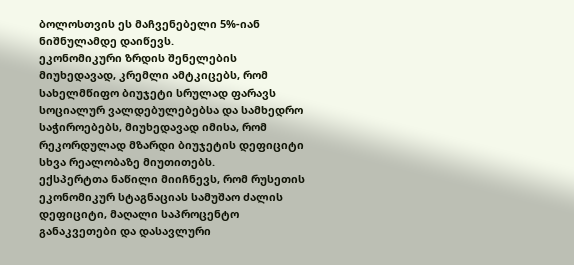ბოლოსთვის ეს მაჩვენებელი 5%-იან ნიშნულამდე დაიწევს.
ეკონომიკური ზრდის შენელების მიუხედავად, კრემლი ამტკიცებს, რომ სახელმწიფო ბიუჯეტი სრულად ფარავს სოციალურ ვალდებულებებსა და სამხედრო საჭიროებებს, მიუხედავად იმისა, რომ რეკორდულად მზარდი ბიუჯეტის დეფიციტი სხვა რეალობაზე მიუთითებს.
ექსპერტთა ნაწილი მიიჩნევს, რომ რუსეთის ეკონომიკურ სტაგნაციას სამუშაო ძალის დეფიციტი, მაღალი საპროცენტო განაკვეთები და დასავლური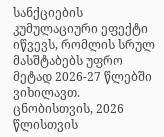სანქციების კუმულაციური ეფექტი იწვევს, რომლის სრულ მასშტაბებს უფრო მეტად 2026-27 წლებში ვიხილავთ.
ცნობისთვის, 2026 წლისთვის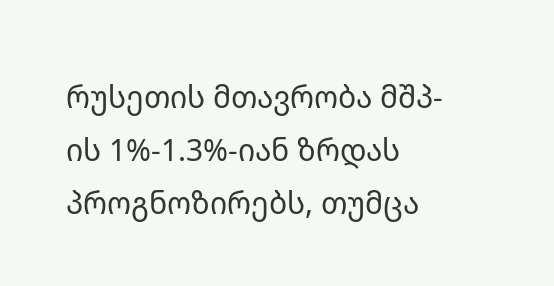რუსეთის მთავრობა მშპ-ის 1%-1.3%-იან ზრდას პროგნოზირებს, თუმცა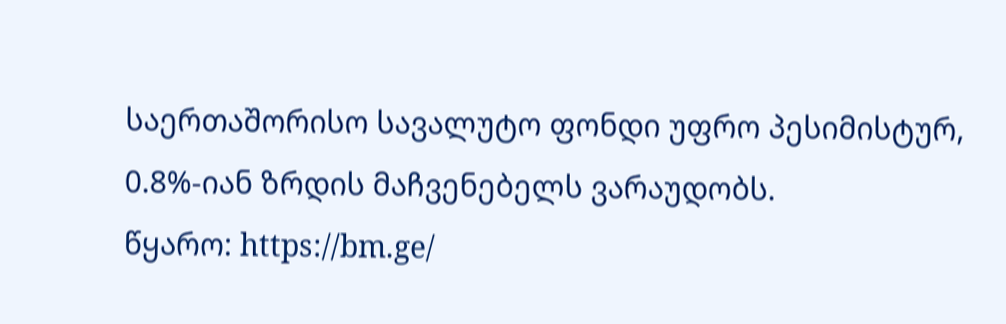საერთაშორისო სავალუტო ფონდი უფრო პესიმისტურ, 0.8%-იან ზრდის მაჩვენებელს ვარაუდობს.
წყარო: https://bm.ge/